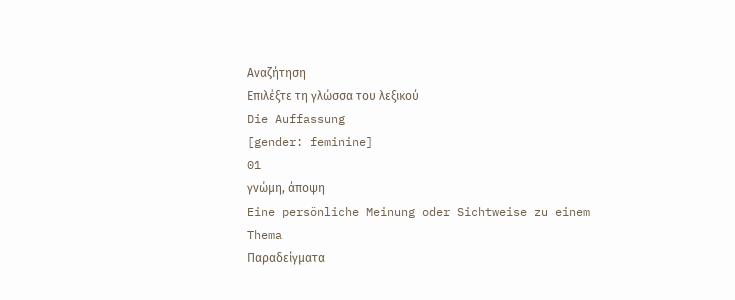Αναζήτηση
Επιλέξτε τη γλώσσα του λεξικού
Die Auffassung
[gender: feminine]
01
γνώμη, άποψη
Eine persönliche Meinung oder Sichtweise zu einem Thema
Παραδείγματα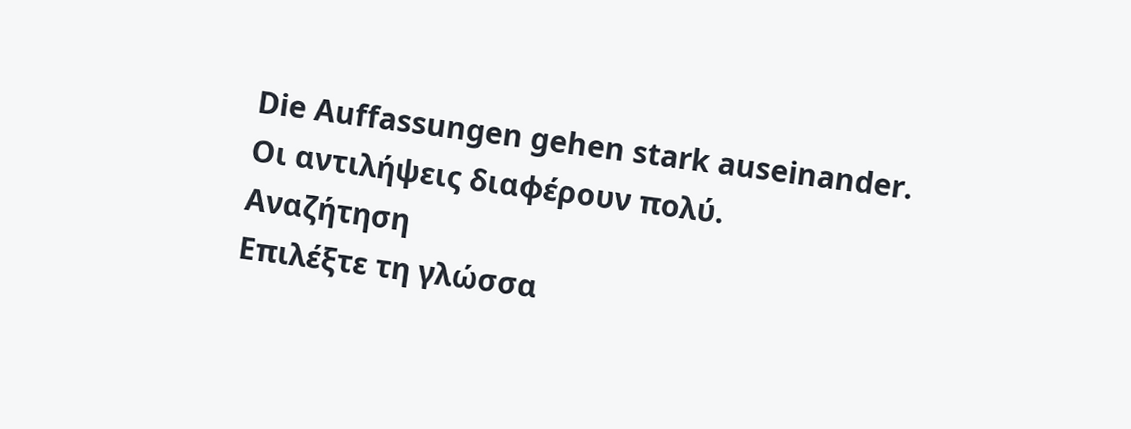Die Auffassungen gehen stark auseinander.
Οι αντιλήψεις διαφέρουν πολύ.
Αναζήτηση
Επιλέξτε τη γλώσσα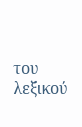του λεξικού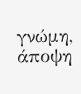γνώμη, άποψη